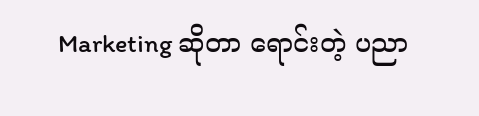Marketing ဆိုတာ ရောင်းတဲ့ ပညာ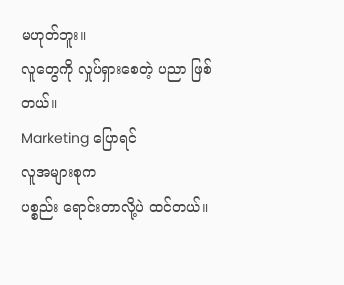မဟုတ်ဘူး။
လူတွေကို လှုပ်ရှားစေတဲ့ ပညာ ဖြစ်တယ်။
Marketing ပြောရင်
လူအများစုက
ပစ္စည်း ရောင်းတာလို့ပဲ ထင်တယ်။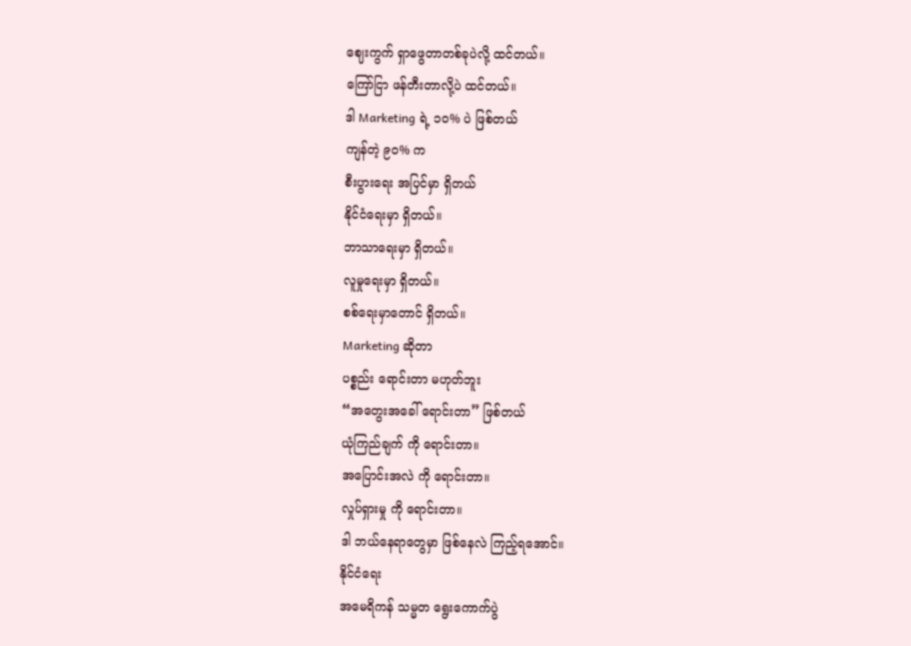ဈေးကွက် ရှာဖွေတာတစ်ခုပဲလို့ ထင်တယ်။
ကြော်ငြာ ဖန်တီးတာလို့ပဲ ထင်တယ်။
ဒါ Marketing ရဲ့ ၁၀% ပဲ ဖြစ်တယ်
ကျန်တဲ့ ၉၀% က
စီးပွားရေး အပြင်မှာ ရှိတယ်
နိုင်ငံရေးမှာ ရှိတယ်။
ဘာသာရေးမှာ ရှိတယ်။
လူမှုရေးမှာ ရှိတယ်။
စစ်ရေးမှာတောင် ရှိတယ်။
Marketing ဆိုတာ
ပစ္စည်း ရောင်းတာ မဟုတ်ဘူး
“အတွေးအခေါ် ရောင်းတာ” ဖြစ်တယ်
ယုံကြည်ချက် ကို ရောင်းတာ။
အပြောင်းအလဲ ကို ရောင်းတာ။
လှုပ်ရှားမှု ကို ရောင်းတာ။
ဒါ ဘယ်နေရာတွေမှာ ဖြစ်နေလဲ ကြည့်ရအောင်။
နိုင်ငံရေး
အမေရိကန် သမ္မတ ရွေးကောက်ပွဲ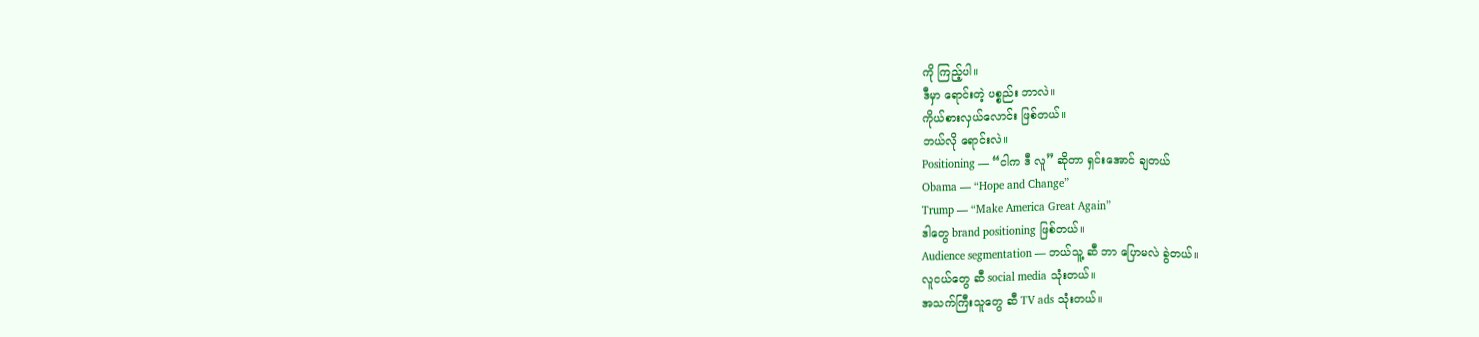ကို ကြည့်ပါ။
ဒီမှာ ရောင်းတဲ့ ပစ္စည်း ဘာလဲ။
ကိုယ်စားလှယ်လောင်း ဖြစ်တယ်။
ဘယ်လို ရောင်းလဲ။
Positioning — “ငါက ဒီ လူ” ဆိုတာ ရှင်းအောင် ချတယ်
Obama — “Hope and Change”
Trump — “Make America Great Again”
ဒါတွေ brand positioning ဖြစ်တယ်။
Audience segmentation — ဘယ်သူ့ ဆီ ဘာ ပြောမလဲ ခွဲတယ်။
လူငယ်တွေ ဆီ social media သုံးတယ်။
အသက်ကြီးသူတွေ ဆီ TV ads သုံးတယ်။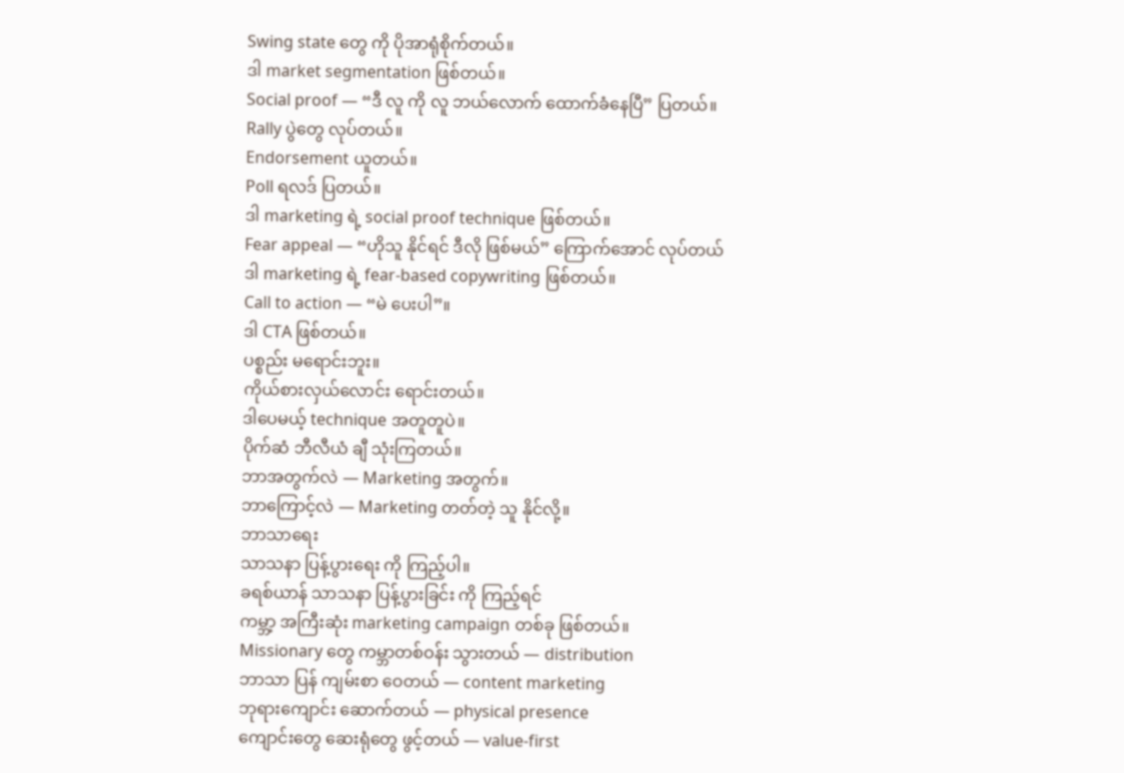Swing state တွေ ကို ပိုအာရုံစိုက်တယ်။
ဒါ market segmentation ဖြစ်တယ်။
Social proof — “ဒီ လူ ကို လူ ဘယ်လောက် ထောက်ခံနေပြီ” ပြတယ်။
Rally ပွဲတွေ လုပ်တယ်။
Endorsement ယူတယ်။
Poll ရလဒ် ပြတယ်။
ဒါ marketing ရဲ့ social proof technique ဖြစ်တယ်။
Fear appeal — “ဟိုသူ နိုင်ရင် ဒီလို ဖြစ်မယ်” ကြောက်အောင် လုပ်တယ်
ဒါ marketing ရဲ့ fear-based copywriting ဖြစ်တယ်။
Call to action — “မဲ ပေးပါ”။
ဒါ CTA ဖြစ်တယ်။
ပစ္စည်း မရောင်းဘူး။
ကိုယ်စားလှယ်လောင်း ရောင်းတယ်။
ဒါပေမယ့် technique အတူတူပဲ။
ပိုက်ဆံ ဘီလီယံ ချီ သုံးကြတယ်။
ဘာအတွက်လဲ — Marketing အတွက်။
ဘာကြောင့်လဲ — Marketing တတ်တဲ့ သူ နိုင်လို့။
ဘာသာရေး
သာသနာ ပြန့်ပွားရေး ကို ကြည့်ပါ။
ခရစ်ယာန် သာသနာ ပြန့်ပွားခြင်း ကို ကြည့်ရင်
ကမ္ဘာ့ အကြီးဆုံး marketing campaign တစ်ခု ဖြစ်တယ်။
Missionary တွေ ကမ္ဘာတစ်ဝန်း သွားတယ် — distribution
ဘာသာ ပြန် ကျမ်းစာ ဝေတယ် — content marketing
ဘုရားကျောင်း ဆောက်တယ် — physical presence
ကျောင်းတွေ ဆေးရုံတွေ ဖွင့်တယ် — value-first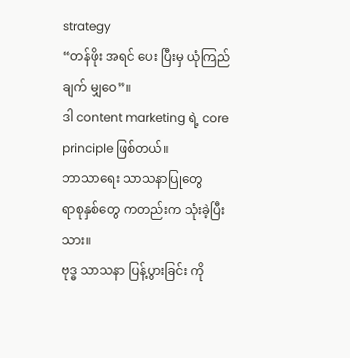strategy
“တန်ဖိုး အရင် ပေး ပြီးမှ ယုံကြည်ချက် မျှဝေ”။
ဒါ content marketing ရဲ့ core principle ဖြစ်တယ်။
ဘာသာရေး သာသနာပြုတွေ
ရာစုနှစ်တွေ ကတည်းက သုံးခဲ့ပြီးသား။
ဗုဒ္ဓ သာသနာ ပြန့်ပွားခြင်း ကို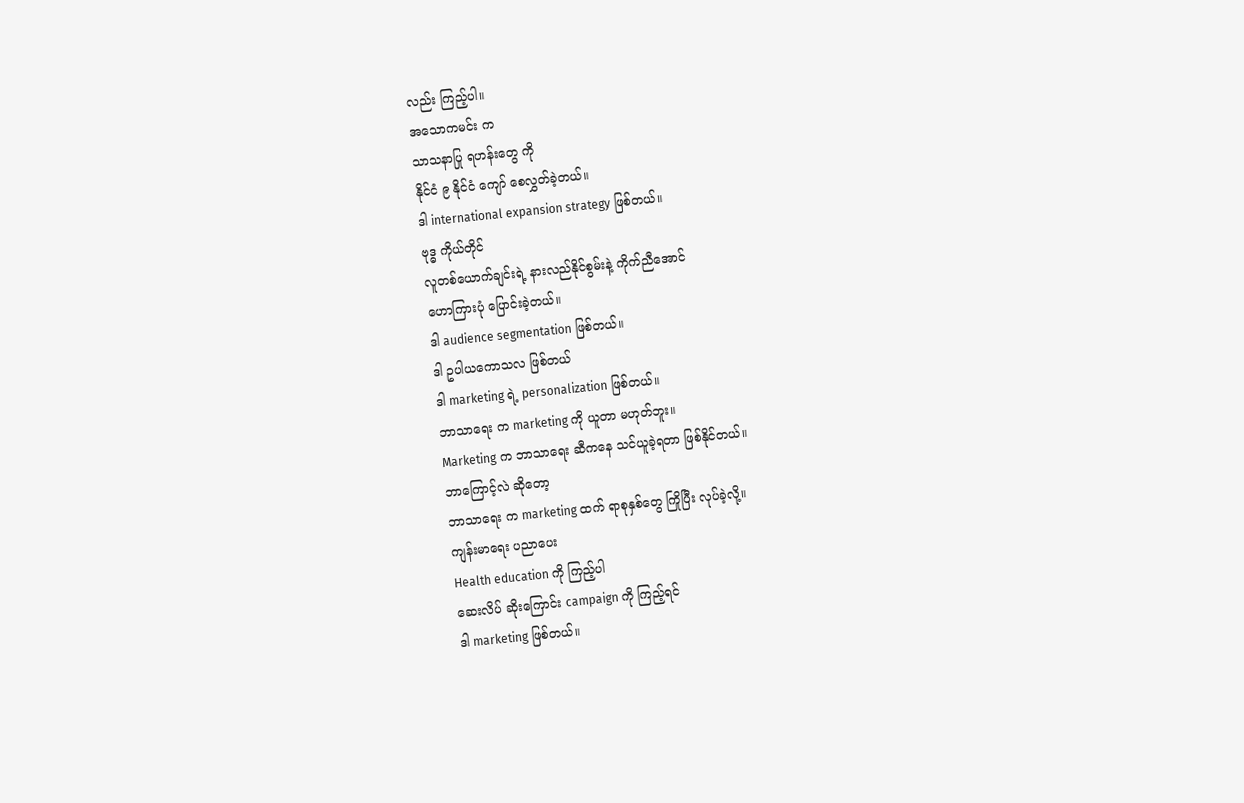လည်း ကြည့်ပါ။
အသောကမင်း က
သာသနာပြု ရဟန်းတွေ ကို
နိုင်ငံ ၉ နိုင်ငံ ကျော် စေလွှတ်ခဲ့တယ်။
ဒါ international expansion strategy ဖြစ်တယ်။
ဗုဒ္ဓ ကိုယ်တိုင်
လူတစ်ယောက်ချင်းရဲ့ နားလည်နိုင်စွမ်းနဲ့ ကိုက်ညီအောင်
ဟောကြားပုံ ပြောင်းခဲ့တယ်။
ဒါ audience segmentation ဖြစ်တယ်။
ဒါ ဥပါယကောသလ ဖြစ်တယ်
ဒါ marketing ရဲ့ personalization ဖြစ်တယ်။
ဘာသာရေး က marketing ကို ယူတာ မဟုတ်ဘူး။
Marketing က ဘာသာရေး ဆီကနေ သင်ယူခဲ့ရတာ ဖြစ်နိုင်တယ်။
ဘာကြောင့်လဲ ဆိုတော့
ဘာသာရေး က marketing ထက် ရာစုနှစ်တွေ ကြိုပြီး လုပ်ခဲ့လို့။
ကျန်းမာရေး ပညာပေး
Health education ကို ကြည့်ပါ
ဆေးလိပ် ဆိုးကြောင်း campaign ကို ကြည့်ရင်
ဒါ marketing ဖြစ်တယ်။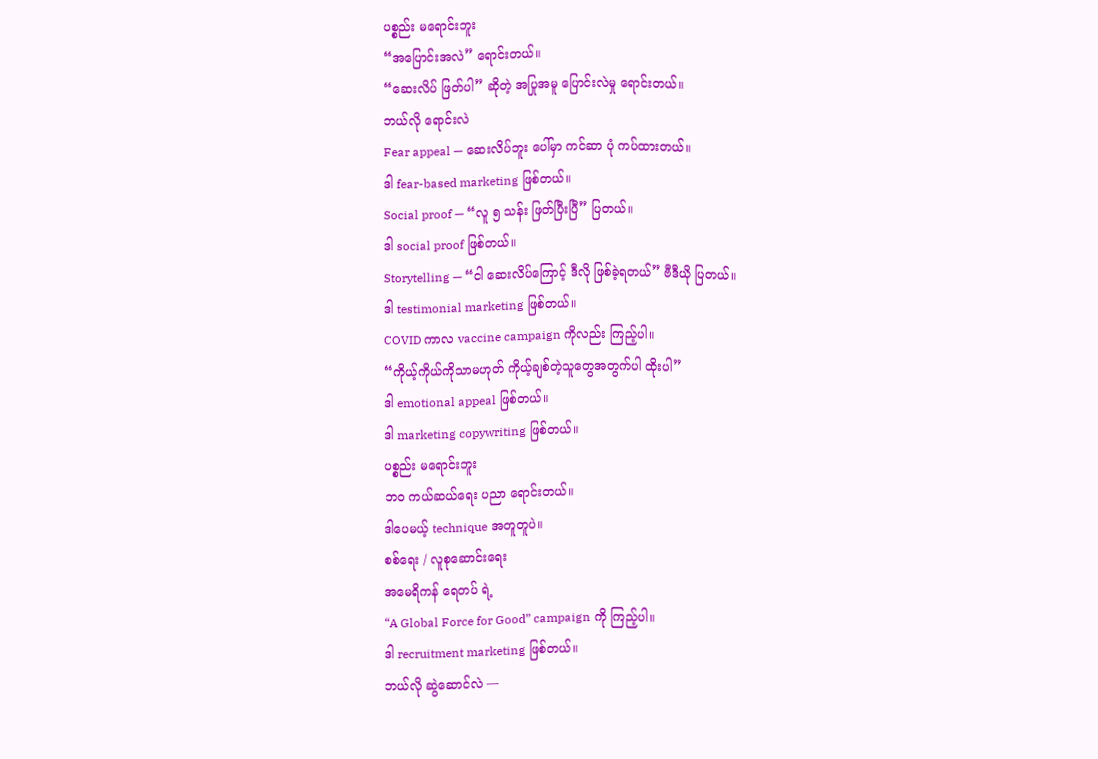ပစ္စည်း မရောင်းဘူး
“အပြောင်းအလဲ” ရောင်းတယ်။
“ဆေးလိပ် ဖြတ်ပါ” ဆိုတဲ့ အပြုအမူ ပြောင်းလဲမှု ရောင်းတယ်။
ဘယ်လို ရောင်းလဲ
Fear appeal — ဆေးလိပ်ဘူး ပေါ်မှာ ကင်ဆာ ပုံ ကပ်ထားတယ်။
ဒါ fear-based marketing ဖြစ်တယ်။
Social proof — “လူ ၅ သန်း ဖြတ်ပြီးပြီ” ပြတယ်။
ဒါ social proof ဖြစ်တယ်။
Storytelling — “ငါ ဆေးလိပ်ကြောင့် ဒီလို ဖြစ်ခဲ့ရတယ်” ဗီဒီယို ပြတယ်။
ဒါ testimonial marketing ဖြစ်တယ်။
COVID ကာလ vaccine campaign ကိုလည်း ကြည့်ပါ။
“ကိုယ့်ကိုယ်ကိုသာမဟုတ် ကိုယ့်ချစ်တဲ့သူတွေအတွက်ပါ ထိုးပါ”
ဒါ emotional appeal ဖြစ်တယ်။
ဒါ marketing copywriting ဖြစ်တယ်။
ပစ္စည်း မရောင်းဘူး
ဘဝ ကယ်ဆယ်ရေး ပညာ ရောင်းတယ်။
ဒါပေမယ့် technique အတူတူပဲ။
စစ်ရေး / လူစုဆောင်းရေး
အမေရိကန် ရေတပ် ရဲ့
“A Global Force for Good” campaign ကို ကြည့်ပါ။
ဒါ recruitment marketing ဖြစ်တယ်။
ဘယ်လို ဆွဲဆောင်လဲ —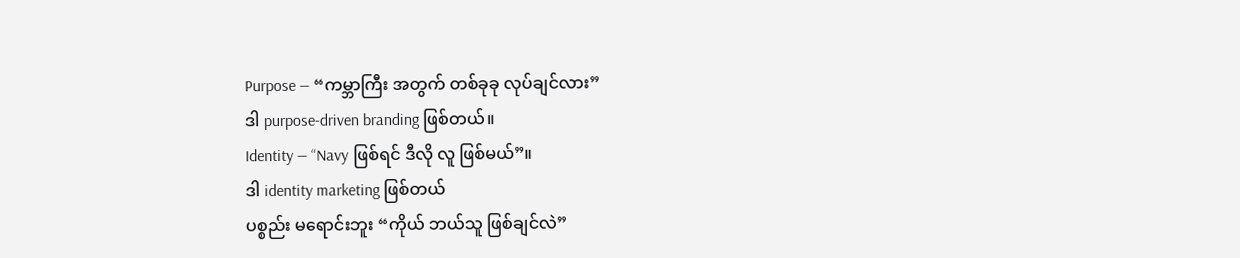Purpose — “ကမ္ဘာကြီး အတွက် တစ်ခုခု လုပ်ချင်လား”
ဒါ purpose-driven branding ဖြစ်တယ်။
Identity — “Navy ဖြစ်ရင် ဒီလို လူ ဖြစ်မယ်”။
ဒါ identity marketing ဖြစ်တယ်
ပစ္စည်း မရောင်းဘူး “ကိုယ် ဘယ်သူ ဖြစ်ချင်လဲ”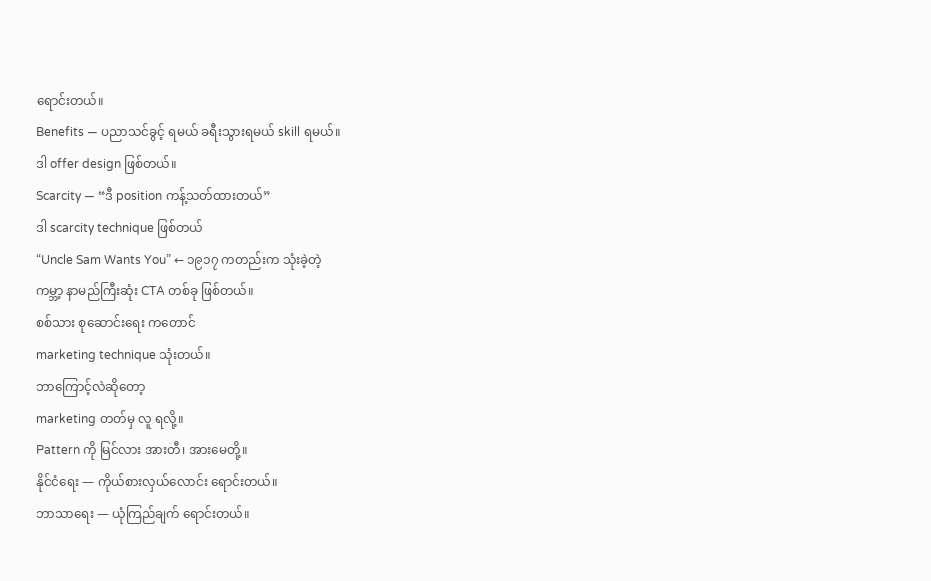ရောင်းတယ်။
Benefits — ပညာသင်ခွင့် ရမယ် ခရီးသွားရမယ် skill ရမယ်။
ဒါ offer design ဖြစ်တယ်။
Scarcity — “ဒီ position ကန့်သတ်ထားတယ်”
ဒါ scarcity technique ဖြစ်တယ်
“Uncle Sam Wants You” ← ၁၉၁၇ ကတည်းက သုံးခဲ့တဲ့
ကမ္ဘာ့ နာမည်ကြီးဆုံး CTA တစ်ခု ဖြစ်တယ်။
စစ်သား စုဆောင်းရေး ကတောင်
marketing technique သုံးတယ်။
ဘာကြောင့်လဲဆိုတော့
marketing တတ်မှ လူ ရလို့။
Pattern ကို မြင်လား အားတီ၊ အားမေတို့။
နိုင်ငံရေး — ကိုယ်စားလှယ်လောင်း ရောင်းတယ်။
ဘာသာရေး — ယုံကြည်ချက် ရောင်းတယ်။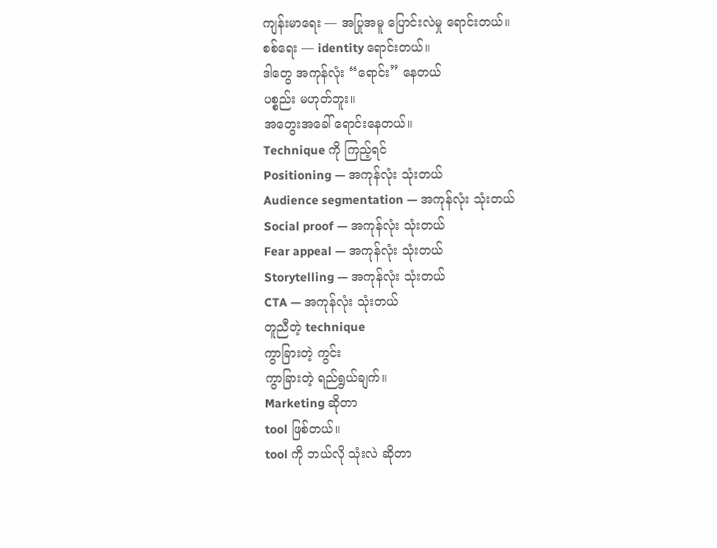ကျန်းမာရေး — အပြုအမူ ပြောင်းလဲမှု ရောင်းတယ်။
စစ်ရေး — identity ရောင်းတယ်။
ဒါတွေ အကုန်လုံး “ရောင်း” နေတယ်
ပစ္စည်း မဟုတ်ဘူး။
အတွေးအခေါ် ရောင်းနေတယ်။
Technique ကို ကြည့်ရင်
Positioning — အကုန်လုံး သုံးတယ်
Audience segmentation — အကုန်လုံး သုံးတယ်
Social proof — အကုန်လုံး သုံးတယ်
Fear appeal — အကုန်လုံး သုံးတယ်
Storytelling — အကုန်လုံး သုံးတယ်
CTA — အကုန်လုံး သုံးတယ်
တူညီတဲ့ technique
ကွာခြားတဲ့ ကွင်း
ကွာခြားတဲ့ ရည်ရွယ်ချက်။
Marketing ဆိုတာ
tool ဖြစ်တယ်။
tool ကို ဘယ်လို သုံးလဲ ဆိုတာ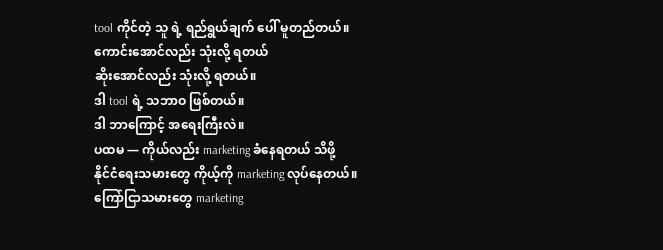tool ကိုင်တဲ့ သူ ရဲ့ ရည်ရွယ်ချက် ပေါ် မူတည်တယ်။
ကောင်းအောင်လည်း သုံးလို့ ရတယ်
ဆိုးအောင်လည်း သုံးလို့ ရတယ်။
ဒါ tool ရဲ့ သဘာဝ ဖြစ်တယ်။
ဒါ ဘာကြောင့် အရေးကြီးလဲ။
ပထမ — ကိုယ်လည်း marketing ခံနေရတယ် သိဖို့
နိုင်ငံရေးသမားတွေ ကိုယ့်ကို marketing လုပ်နေတယ်။
ကြော်ငြာသမားတွေ marketing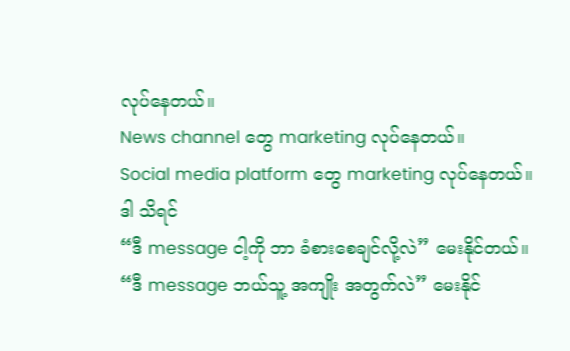လုပ်နေတယ်။
News channel တွေ marketing လုပ်နေတယ်။
Social media platform တွေ marketing လုပ်နေတယ်။
ဒါ သိရင်
“ဒီ message ငါ့ကို ဘာ ခံစားစေချင်လို့လဲ” မေးနိုင်တယ်။
“ဒီ message ဘယ်သူ့ အကျိုး အတွက်လဲ” မေးနိုင်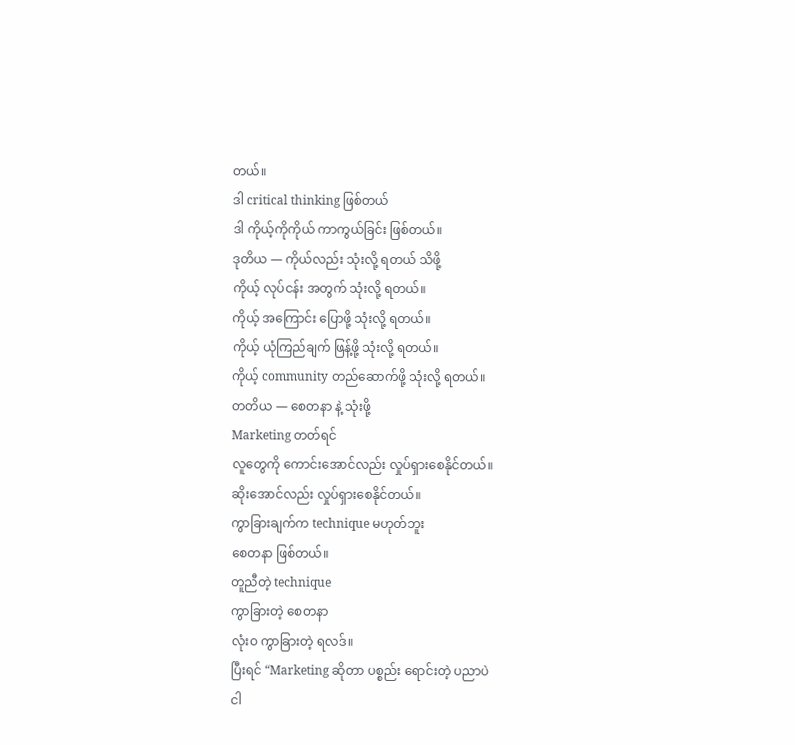တယ်။
ဒါ critical thinking ဖြစ်တယ်
ဒါ ကိုယ့်ကိုကိုယ် ကာကွယ်ခြင်း ဖြစ်တယ်။
ဒုတိယ — ကိုယ်လည်း သုံးလို့ ရတယ် သိဖို့
ကိုယ့် လုပ်ငန်း အတွက် သုံးလို့ ရတယ်။
ကိုယ့် အကြောင်း ပြောဖို့ သုံးလို့ ရတယ်။
ကိုယ့် ယုံကြည်ချက် ဖြန့်ဖို့ သုံးလို့ ရတယ်။
ကိုယ့် community တည်ဆောက်ဖို့ သုံးလို့ ရတယ်။
တတိယ — စေတနာ နဲ့ သုံးဖို့
Marketing တတ်ရင်
လူတွေကို ကောင်းအောင်လည်း လှုပ်ရှားစေနိုင်တယ်။
ဆိုးအောင်လည်း လှုပ်ရှားစေနိုင်တယ်။
ကွာခြားချက်က technique မဟုတ်ဘူး
စေတနာ ဖြစ်တယ်။
တူညီတဲ့ technique
ကွာခြားတဲ့ စေတနာ
လုံးဝ ကွာခြားတဲ့ ရလဒ်။
ပြီးရင် “Marketing ဆိုတာ ပစ္စည်း ရောင်းတဲ့ ပညာပဲ
ငါ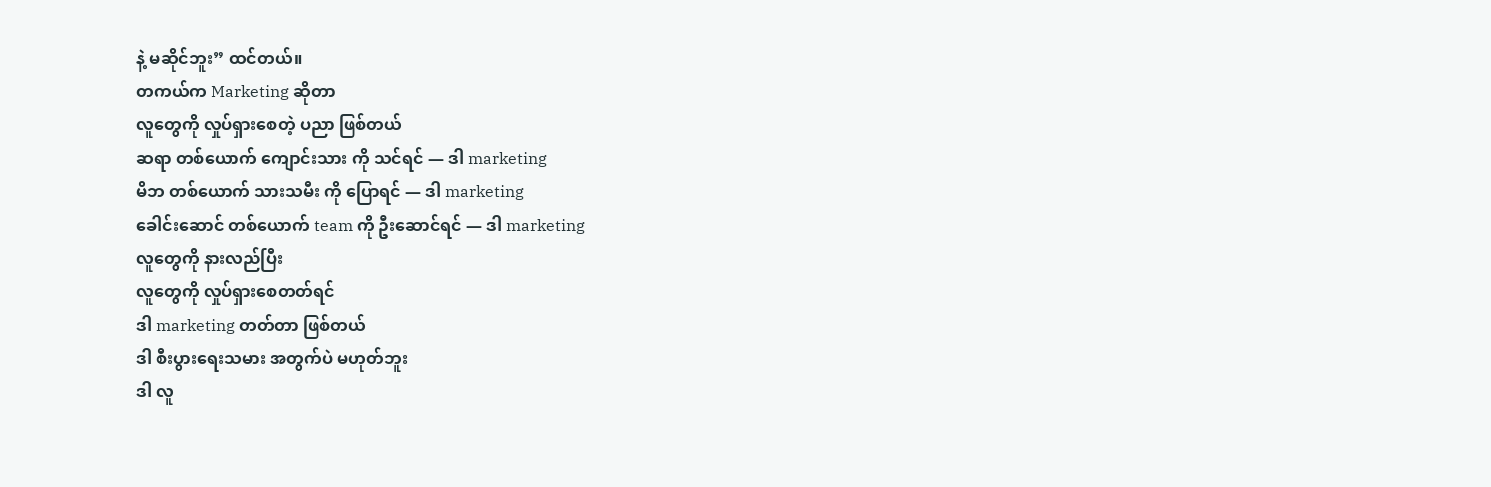နဲ့ မဆိုင်ဘူး” ထင်တယ်။
တကယ်က Marketing ဆိုတာ
လူတွေကို လှုပ်ရှားစေတဲ့ ပညာ ဖြစ်တယ်
ဆရာ တစ်ယောက် ကျောင်းသား ကို သင်ရင် — ဒါ marketing
မိဘ တစ်ယောက် သားသမီး ကို ပြောရင် — ဒါ marketing
ခေါင်းဆောင် တစ်ယောက် team ကို ဦးဆောင်ရင် — ဒါ marketing
လူတွေကို နားလည်ပြီး
လူတွေကို လှုပ်ရှားစေတတ်ရင်
ဒါ marketing တတ်တာ ဖြစ်တယ်
ဒါ စီးပွားရေးသမား အတွက်ပဲ မဟုတ်ဘူး
ဒါ လူ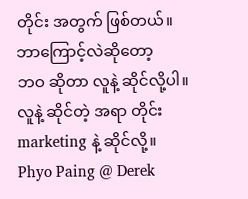တိုင်း အတွက် ဖြစ်တယ်။
ဘာကြောင့်လဲဆိုတော့
ဘဝ ဆိုတာ လူနဲ့ ဆိုင်လို့ပါ။
လူနဲ့ ဆိုင်တဲ့ အရာ တိုင်း
marketing နဲ့ ဆိုင်လို့။
Phyo Paing @ Derek